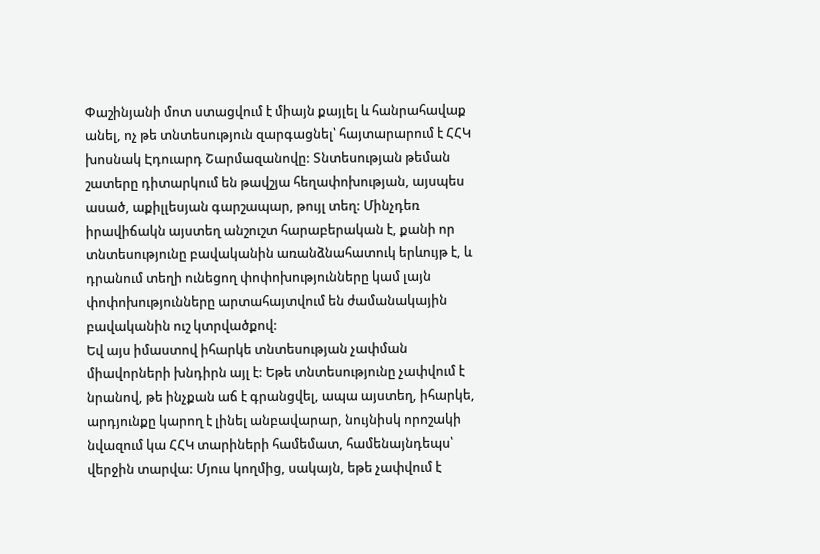Փաշինյանի մոտ ստացվում է միայն քայլել և հանրահավաք անել, ոչ թե տնտեսություն զարգացնել՝ հայտարարում է ՀՀԿ խոսնակ Էդուարդ Շարմազանովը: Տնտեսության թեման շատերը դիտարկում են թավշյա հեղափոխության, այսպես ասած, աքիլլեսյան գարշապար, թույլ տեղ: Մինչդեռ իրավիճակն այստեղ անշուշտ հարաբերական է, քանի որ տնտեսությունը բավականին առանձնահատուկ երևույթ է, և դրանում տեղի ունեցող փոփոխությունները կամ լայն փոփոխությունները արտահայտվում են ժամանակային բավականին ուշ կտրվածքով:
Եվ այս իմաստով իհարկե տնտեսության չափման միավորների խնդիրն այլ է: Եթե տնտեսությունը չափվում է նրանով, թե ինչքան աճ է գրանցվել, ապա այստեղ, իհարկե, արդյունքը կարող է լինել անբավարար, նույնիսկ որոշակի նվազում կա ՀՀԿ տարիների համեմատ, համենայնդեպս՝ վերջին տարվա: Մյուս կողմից, սակայն, եթե չափվում է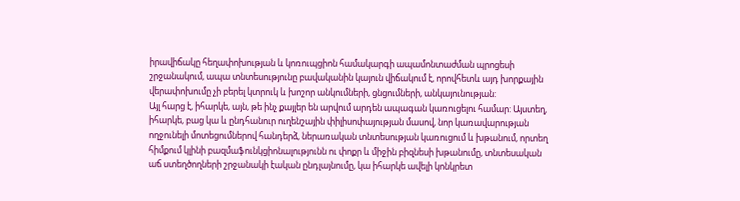իրավիճակը հեղափոխության և կոռուպցիոն համակարգի ապամոնտաժման պրոցեսի շրջանակում, ապա տնտեսությունը բավականին կայուն վիճակում է, որովհետև այդ խորքային վերափոխումը չի բերել կտրուկ և խոշոր անկումների, ցնցումների, անկայունության:
Այլ հարց է, իհարկե, այն, թե ինչ քայլեր են արվում արդեն ապագան կառուցելու համար: Այստեղ, իհարկե, բաց կա և ընդհանուր ուղենշային փիլիսոփայության մասով, նոր կառավարության ողջունելի մոտեցումներով հանդերձ, ներառական տնտեսության կառուցում և խթանում, որտեղ հիմքում կլինի բազմաֆունկցիոնալությունն ու փոքր և միջին բիզնեսի խթանումը, տնտեսական աճ ստեղծողների շրջանակի էական ընդլայնումը, կա իհարկե ավելի կոնկրետ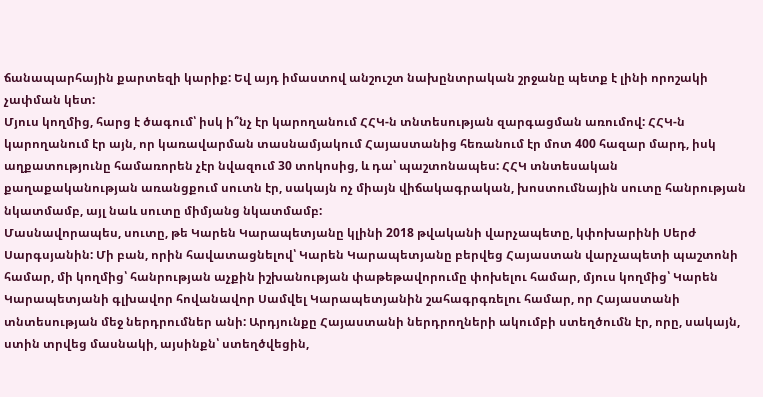ճանապարհային քարտեզի կարիք: Եվ այդ իմաստով անշուշտ նախընտրական շրջանը պետք է լինի որոշակի չափման կետ:
Մյուս կողմից, հարց է ծագում՝ իսկ ի՞նչ էր կարողանում ՀՀԿ-ն տնտեսության զարգացման առումով: ՀՀԿ-ն կարողանում էր այն, որ կառավարման տասնամյակում Հայաստանից հեռանում էր մոտ 400 հազար մարդ, իսկ աղքատությունը համառորեն չէր նվազում 30 տոկոսից, և դա՝ պաշտոնապես: ՀՀԿ տնտեսական քաղաքականության առանցքում սուտն էր, սակայն ոչ միայն վիճակագրական, խոստումնային սուտը հանրության նկատմամբ, այլ նաև սուտը միմյանց նկատմամբ:
Մասնավորապես, սուտը, թե Կարեն Կարապետյանը կլինի 2018 թվականի վարչապետը, կփոխարինի Սերժ Սարգսյանին: Մի բան, որին հավատացնելով՝ Կարեն Կարապետյանը բերվեց Հայաստան վարչապետի պաշտոնի համար, մի կողմից՝ հանրության աչքին իշխանության փաթեթավորումը փոխելու համար, մյուս կողմից՝ Կարեն Կարապետյանի գլխավոր հովանավոր Սամվել Կարապետյանին շահագրգռելու համար, որ Հայաստանի տնտեսության մեջ ներդրումներ անի: Արդյունքը Հայաստանի ներդրողների ակումբի ստեղծումն էր, որը, սակայն, ստին տրվեց մասնակի, այսինքն՝ ստեղծվեցին,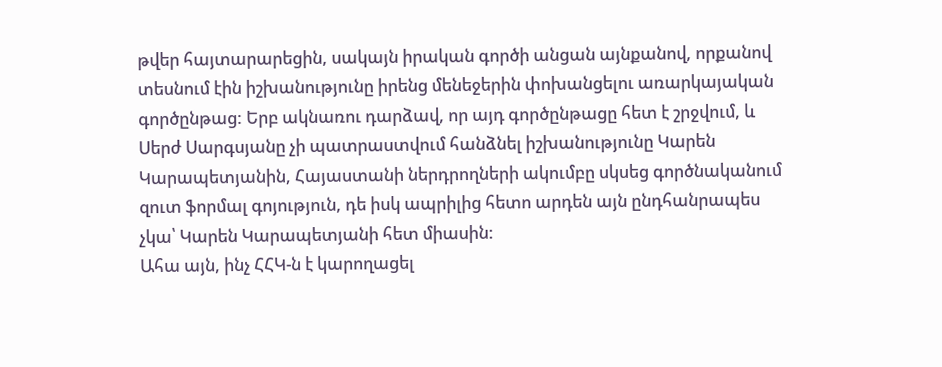թվեր հայտարարեցին, սակայն իրական գործի անցան այնքանով, որքանով տեսնում էին իշխանությունը իրենց մենեջերին փոխանցելու առարկայական գործընթաց: Երբ ակնառու դարձավ, որ այդ գործընթացը հետ է շրջվում, և Սերժ Սարգսյանը չի պատրաստվում հանձնել իշխանությունը Կարեն Կարապետյանին, Հայաստանի ներդրողների ակումբը սկսեց գործնականում զուտ ֆորմալ գոյություն, դե իսկ ապրիլից հետո արդեն այն ընդհանրապես չկա՝ Կարեն Կարապետյանի հետ միասին:
Ահա այն, ինչ ՀՀԿ-ն է կարողացել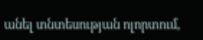անել տնտեսության ոլորտում,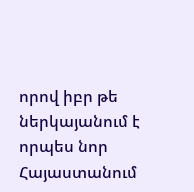որով իբր թե ներկայանում է որպես նոր Հայաստանում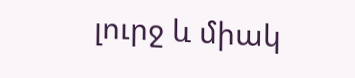լուրջ և միակ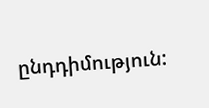ընդդիմություն: